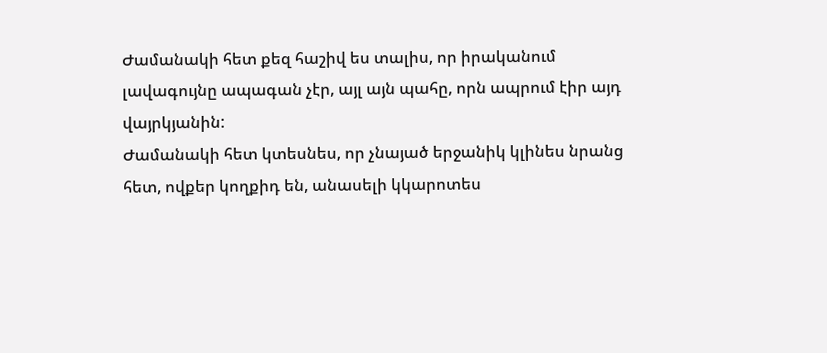Ժամանակի հետ քեզ հաշիվ ես տալիս, որ իրականում լավագույնը ապագան չէր, այլ այն պահը, որն ապրում էիր այդ վայրկյանին:
Ժամանակի հետ կտեսնես, որ չնայած երջանիկ կլինես նրանց հետ, ովքեր կողքիդ են, անասելի կկարոտես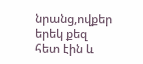նրանց,ովքեր երեկ քեզ հետ էին և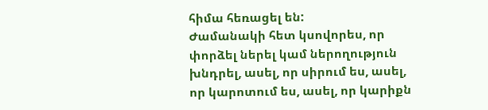հիմա հեռացել են:
Ժամանակի հետ կսովորես, որ փորձել ներել կամ ներողություն խնդրել, ասել, որ սիրում ես, ասել, որ կարոտում ես, ասել, որ կարիքն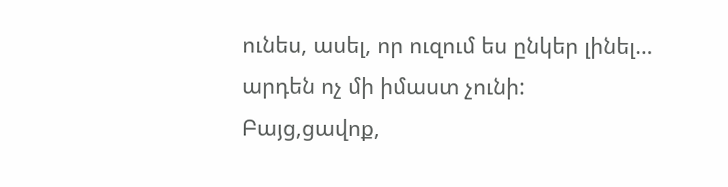ունես, ասել, որ ուզում ես ընկեր լինել… արդեն ոչ մի իմաստ չունի:
Բայց,ցավոք,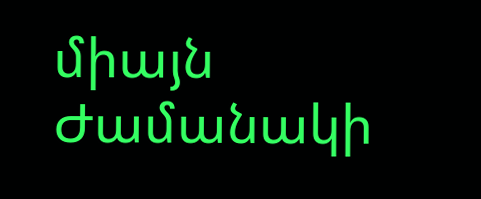միայն Ժամանակի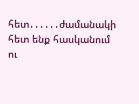հետ․․․․․․ժամանակի հետ ենք հասկանում ու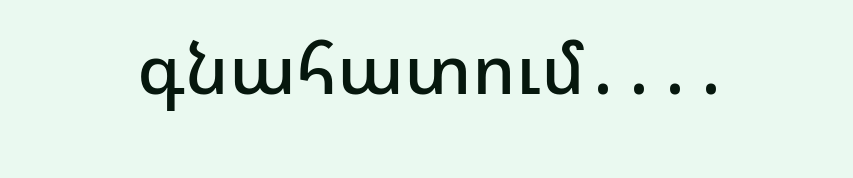գնահատում․․․․